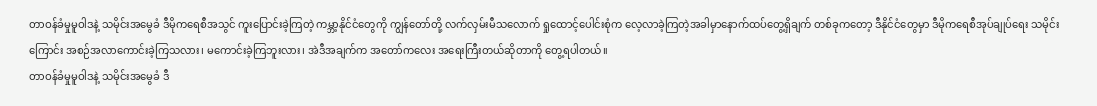တာဝန်ခံမှုမူဝါဒနဲ့ သမိုင်းအမွေခံ ဒီမိုကရေစီအသွင် ကူးပြောင်းခဲ့ကြတဲ့ ကမ္ဘာ့နိုင်ငံတွေကို ကျွန်တော်တို့ လက်လှမ်းမီသလောက် ရှုထောင့်ပေါင်းစုံက လေ့လာခဲ့ကြတဲ့အခါမှာနောက်ထပ်တွေ့ရှိချက် တစ်ခုကတော့ ဒီနိုင်ငံတွေမှာ ဒီမိုကရေစီအုပ်ချုပ်ရေး သမိုင်းကြောင်း အစဉ်အလာကောင်းခဲ့ကြသလား၊ မကောင်းခဲ့ကြဘူးလား၊ အဲဒီအချက်က အတော်ကလေး အရေးကြီးတယ်ဆိုတာကို တွေ့ရပါတယ်။
တာဝန်ခံမှုမူဝါဒနဲ့ သမိုင်းအမွေခံ ဒီ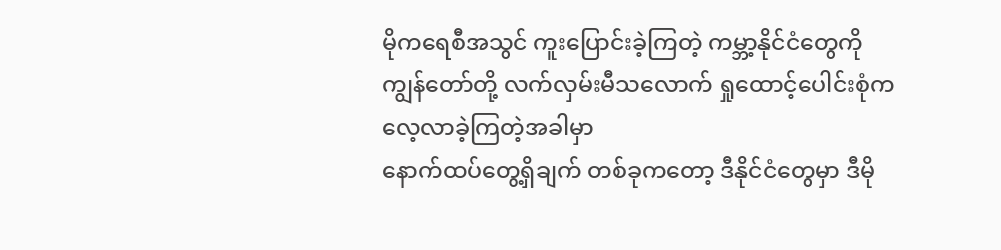မိုကရေစီအသွင် ကူးပြောင်းခဲ့ကြတဲ့ ကမ္ဘာ့နိုင်ငံတွေကို
ကျွန်တော်တို့ လက်လှမ်းမီသလောက် ရှုထောင့်ပေါင်းစုံက လေ့လာခဲ့ကြတဲ့အခါမှာ
နောက်ထပ်တွေ့ရှိချက် တစ်ခုကတော့ ဒီနိုင်ငံတွေမှာ ဒီမို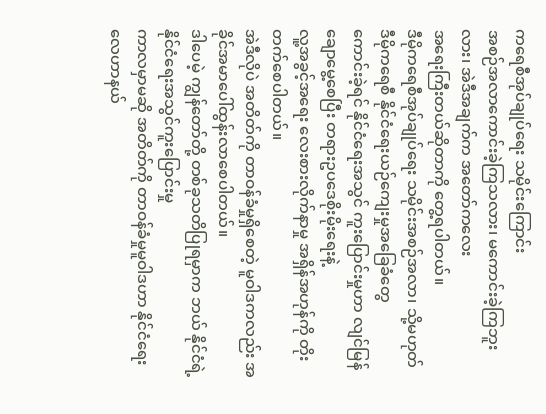ကရေစီအုပ်ချုပ်ရေး သမိုင်းကြောင်း
အစဉ်အလာကောင်းခဲ့ကြသလား၊ မကောင်းခဲ့ကြဘူးလား၊ အဲဒီအချက်က အတော်ကလေး
အရေးကြီးတယ်ဆိုတာကို တွေ့ရပါတယ်။
ဒီမိုကရေစီအုပ်ချုပ်ရေး သမိုင်းအစဉ်အလာ၊ သို့မဟုတ် ဒီမိုကရေစီ နိုင်ငံရေးယဉ်ကျေးမှုအခြေခံတွေ
ကောင်းခဲ့ရင် နိုင်ငံရေးအသွင် ကူးပြောင်းမှုဟာ လျင်မြန်ချောမွေ့စေပြီး တရားဥပဒေစိုးမိုးရေးနဲ့
လူ့အခွင့်အရေး လေးစားလိုက်နာမှု အရှိန်အဟုန်ကို တိုးတက်စေပါတယ်။
အဲဒီလိုပဲ အတိတ်ကို တာဝန်ခံမှုရှိစေတဲ့ မူဝါဒကလည်း အခိုင်အမာပေါ်ထွန်းလာစေပါတယ်။
ဒါပေမဲ့ ကျွန်တော်တို့ တစ်ခုသတိပြုရမှာက ဘယ် နိုင်ငံရဲ့ နိုင်ငံရေးအသွင်ကူးပြောင်းမှု
ကာလမှာမဆို အတိတ်ကို တာဝန်ခံမှုမူဝါဒဟာ နိုင်ငံရေးလေဟာနယ်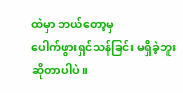ထဲမှာ ဘယ်တော့မှ
ပေါက်ဖွားရှင်သန်ခြင်း မရှိခဲ့ဘူးဆိုတာပါပဲ။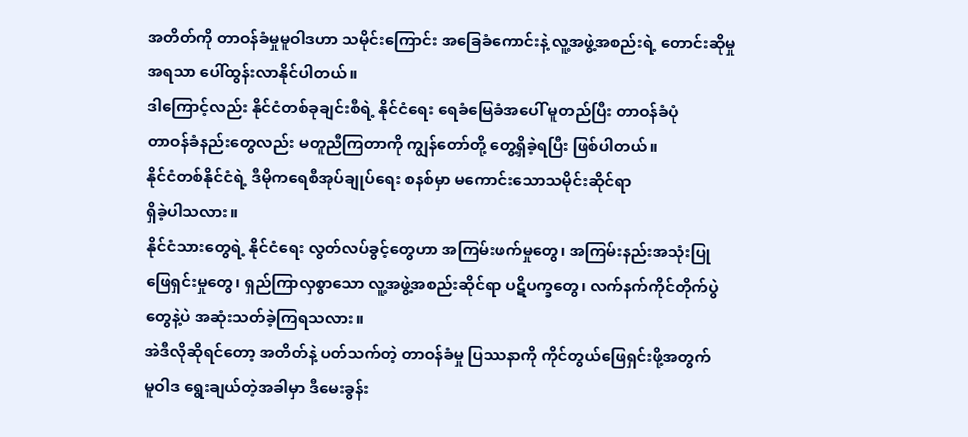အတိတ်ကို တာဝန်ခံမှုမူဝါဒဟာ သမိုင်းကြောင်း အခြေခံကောင်းနဲ့ လူ့အဖွဲ့အစည်းရဲ့ တောင်းဆိုမှု
အရသာ ပေါ်ထွန်းလာနိုင်ပါတယ်။
ဒါကြောင့်လည်း နိုင်ငံတစ်ခုချင်းစီရဲ့ နိုင်ငံရေး ရေခံမြေခံအပေါ် မူတည်ပြီး တာဝန်ခံပုံ
တာဝန်ခံနည်းတွေလည်း မတူညီကြတာကို ကျွန်တော်တို့ တွေ့ရှိခဲ့ရပြီး ဖြစ်ပါတယ်။
နိုင်ငံတစ်နိုင်ငံရဲ့ ဒီမိုကရေစီအုပ်ချုပ်ရေး စနစ်မှာ မကောင်းသောသမိုင်းဆိုင်ရာ
ရှိခဲ့ပါသလား။
နိုင်ငံသားတွေရဲ့ နိုင်ငံရေး လွတ်လပ်ခွင့်တွေဟာ အကြမ်းဖက်မှုတွေ၊ အကြမ်းနည်းအသုံးပြု
ဖြေရှင်းမှုတွေ၊ ရှည်ကြာလှစွာသော လူ့အဖွဲ့အစည်းဆိုင်ရာ ပဋိပက္ခတွေ၊ လက်နက်ကိုင်တိုက်ပွဲ
တွေနဲ့ပဲ အဆုံးသတ်ခဲ့ကြရသလား။
အဲဒီလိုဆိုရင်တော့ အတိတ်နဲ့ ပတ်သက်တဲ့ တာဝန်ခံမှု ပြဿနာကို ကိုင်တွယ်ဖြေရှင်းဖို့အတွက်
မူဝါဒ ရွေးချယ်တဲ့အခါမှာ ဒီမေးခွန်း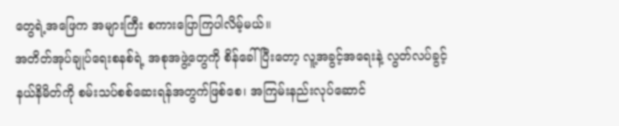တွေရဲ့အဖြေက အများကြီး စကားပြောကြပါလိမ့်မယ်။
အတိတ်အုပ်ချုပ်ရေးစနစ်ရဲ့ အစုအဖွဲ့တွေကို စိန်ခေါ်ပြီးတော့ လူ့အခွင့်အရေးနဲ့ လွတ်လပ်ခွင့်
နယ်နိမိတ်ကို စမ်းသပ်စစ်ဆေးရန်အတွက်ဖြစ်စေ၊ အကြမ်းနည်းလုပ်ဆောင်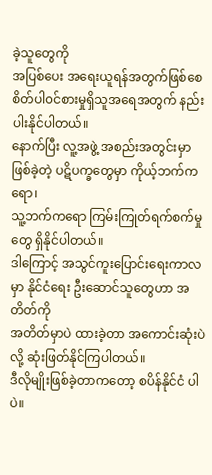ခဲ့သူတွေကို
အပြစ်ပေး အရေးယူရန်အတွက်ဖြစ်စေ စိတ်ပါ၀င်စားမှုရှိသူအရေအတွက် နည်းပါးနိုင်ပါတယ်။
နောက်ပြီး လူ့အဖွဲ့ အစည်းအတွင်းမှာ ဖြစ်ခဲ့တဲ့ ပဋိပက္ခတွေမှာ ကိုယ့်ဘက်ကရော၊
သူ့ဘက်ကရော ကြမ်းကြုတ်ရက်စက်မှုတွေ ရှိနိုင်ပါတယ်။
ဒါကြောင့် အသွင်ကူးပြောင်းရေးကာလမှာ နိုင်ငံရေး ဦးဆောင်သူတွေဟာ အတိတ်ကို
အတိတ်မှာပဲ ထားခဲ့တာ အကောင်းဆုံးပဲလို့ ဆုံးဖြတ်နိုင်ကြပါတယ်။
ဒီလိုမျိုးဖြစ်ခဲ့တာကတော့ စပိန်နိုင်ငံ ပါပဲ။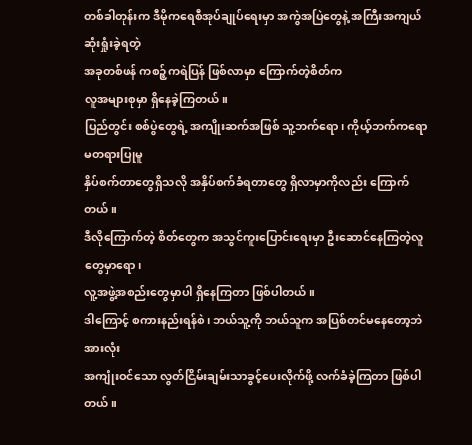တစ်ခါတုန်းက ဒီမိုကရေစီအုပ်ချုပ်ရေးမှာ အကွဲအပြဲတွေနဲ့ အကြီးအကျယ်ဆုံးရှုံးခဲ့ရတဲ့
အခုတစ်ဖန် ကစဉ့်ကရဲပြန် ဖြစ်လာမှာ ကြောက်တဲ့စိတ်က
လူအများစုမှာ ရှိနေခဲ့ကြတယ်။
ပြည်တွင်း စစ်ပွဲတွေရဲ့ အကျိုးဆက်အဖြစ် သူ့ဘက်ရော၊ ကိုယ့်ဘက်ကရော မတရားပြုမူ
နှိပ်စက်တာတွေရှိသလို အနှိပ်စက်ခံရတာတွေ ရှိလာမှာကိုလည်း ကြောက်တယ်။
ဒီလိုကြောက်တဲ့ စိတ်တွေက အသွင်ကူးပြောင်းရေးမှာ ဦးဆောင်နေကြတဲ့လူတွေမှာရော၊
လူ့အဖွဲ့အစည်းတွေမှာပါ ရှိနေကြတာ ဖြစ်ပါတယ်။
ဒါကြောင့် စကားနည်းရန်စဲ၊ ဘယ်သူ့ကို ဘယ်သူက အပြစ်တင်မနေတော့ဘဲ အားလုံး
အကျုံးဝင်သော လွတ်ငြိမ်းချမ်းသာခွင့်ပေးလိုက်ဖို့ လက်ခံခဲ့ကြတာ ဖြစ်ပါတယ်။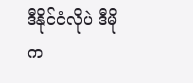ဒီနိုင်ငံလိုပဲ ဒီမိုက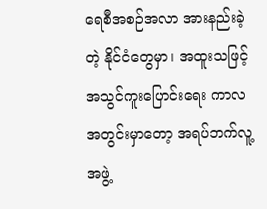ရေစီအစဉ်အလာ အားနည်းခဲ့တဲ့ နိုင်ငံတွေမှာ၊ အထူးသဖြင့်
အသွင်ကူးပြောင်းရေး ကာလအတွင်းမှာတော့ အရပ်ဘက်လူ့အဖွဲ့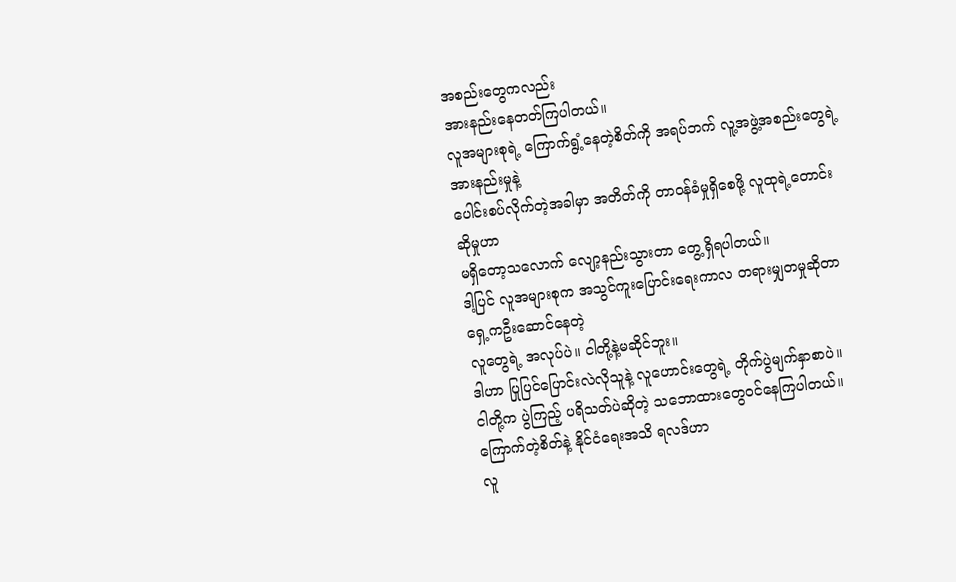အစည်းတွေကလည်း
အားနည်းနေတတ်ကြပါတယ်။
လူအများစုရဲ့ ကြောက်ရွံ့နေတဲ့စိတ်ကို အရပ်ဘက် လူ့အဖွဲ့အစည်းတွေရဲ့ အားနည်းမှုနဲ့
ပေါင်းစပ်လိုက်တဲ့အခါမှာ အတိတ်ကို တာဝန်ခံမှုရှိစေဖို့ လူထုရဲ့တောင်းဆိုမှုဟာ
မရှိတော့သလောက် လျော့နည်းသွားတာ တွေ့ရှိရပါတယ်။
ဒါ့ပြင် လူအများစုက အသွင်ကူးပြောင်းရေးကာလ တရားမျှတမှုဆိုတာ ရှေ့ကဦးဆောင်နေတဲ့
လူတွေရဲ့ အလုပ်ပဲ။ ငါတို့နဲ့မဆိုင်ဘူး။
ဒါဟာ ပြုပြင်ပြောင်းလဲလိုသူနဲ့ လူဟောင်းတွေရဲ့ တိုက်ပွဲမျက်နှာစာပဲ။
ငါတို့က ပွဲကြည့် ပရိသတ်ပဲဆိုတဲ့ သဘောထားတွေဝင်နေကြပါတယ်။
ကြောက်တဲ့စိတ်နဲ့ နိုင်ငံရေးအသိ ရလဒ်ဟာ
လူ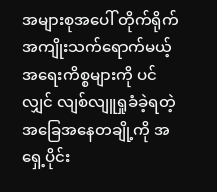အများစုအပေါ် တိုက်ရိုက် အကျိုးသက်ရောက်မယ့် အရေးကိစ္စများကို ပင်လျှင် လျစ်လျူရှုခံခဲ့ရတဲ့
အခြေအနေတချို့ကို အရှေ့ပိုင်း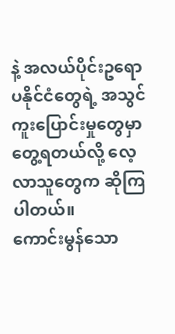နဲ့ အလယ်ပိုင်းဥရောပနိုင်ငံတွေရဲ့ အသွင်ကူးပြောင်းမှုတွေမှာ
တွေ့ရတယ်လို့ လေ့လာသူတွေက ဆိုကြပါတယ်။
ကောင်းမွန်သော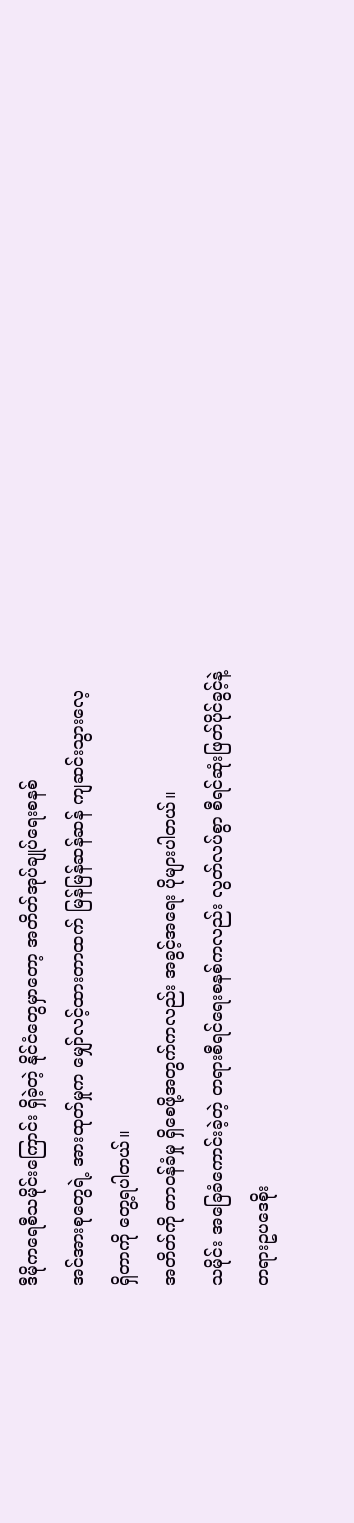ဒီမိုကရေစီသမိုင်းကြောင်း ရှိခဲ့တဲ့ နိုင်ငံတွေမှာတော့ အတိတ်အုပ်ချုပ်ရေးစနစ်
အင်အားစုတွေရဲ့ အားထုတ်မှုက မျှော်လင့်ထားတာထက် မြန်မြန်ဆန်ဆန် ကျဆင်းသွားလေ့
ရှိတာကို တွေ့ရပါတယ်။
အတိတ်ကို တာဝန်ခံမှု ရှိစေဖို့အတွက်ကလည်း အခွင့်အရေး ပိုများပါတယ်။
သမိုင်း အခြေခံကောင်းခဲ့တဲ့ တရားစီရင်ရေးစနစ်ကလည်း လွတ်လပ်စွာ စီရင်ဆုံးဖြတ်ပိုင်ခွင့်နဲ့
တရားဥပဒေစိုး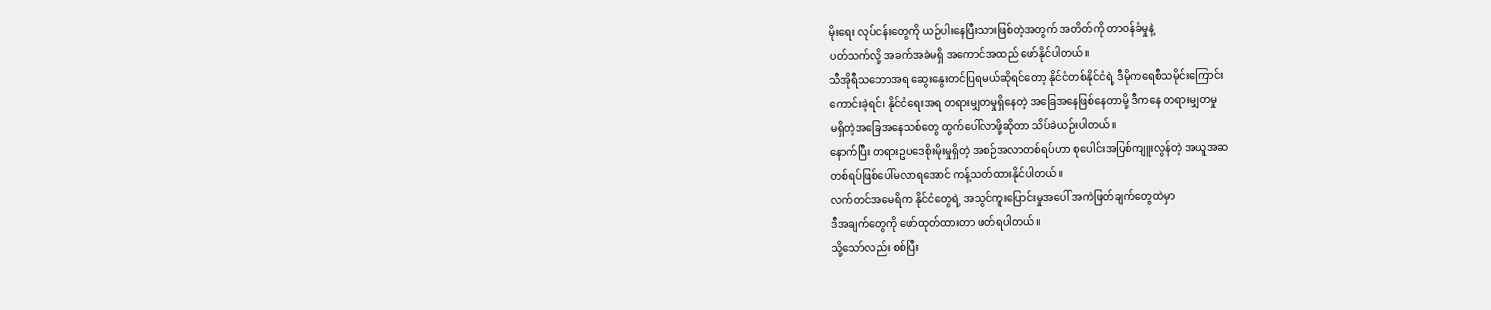မိုးရေး လုပ်ငန်းတွေကို ယဉ်ပါးနေပြီးသားဖြစ်တဲ့အတွက် အတိတ်ကို တာဝန်ခံမှုနဲ့
ပတ်သက်လို့ အခက်အခဲမရှိ အကောင်အထည် ဖော်နိုင်ပါတယ်။
သီအိုရီသဘောအရ ဆွေးနွေးတင်ပြရမယ်ဆိုရင်တော့ နိုင်ငံတစ်နိုင်ငံရဲ့ ဒီမိုကရေစီသမိုင်းကြောင်း
ကောင်းခဲ့ရင်၊ နိုင်ငံရေးအရ တရားမျှတမှုရှိနေတဲ့ အခြေအနေဖြစ်နေတာမို့ ဒီကနေ တရားမျှတမှု
မရှိတဲ့အခြေအနေသစ်တွေ ထွက်ပေါ်လာဖို့ဆိုတာ သိပ်ခဲယဉ်းပါတယ်။
နောက်ပြီး တရားဥပဒေစိုးမိုးမှုရှိတဲ့ အစဉ်အလာတစ်ရပ်ဟာ စုပေါင်းအပြစ်ကျူးလွန်တဲ့ အယူအဆ
တစ်ရပ်ဖြစ်ပေါ်မလာရအောင် ကန့်သတ်ထားနိုင်ပါတယ်။
လက်တင်အမေရိက နိုင်ငံတွေရဲ့ အသွင်ကူးပြောင်းမှုအပေါ် အကဲဖြတ်ချက်တွေထဲမှာ
ဒီအချက်တွေကို ဖော်ထုတ်ထားတာ ဖတ်ရပါတယ်။
သို့သော်လည်း စစ်ပြီး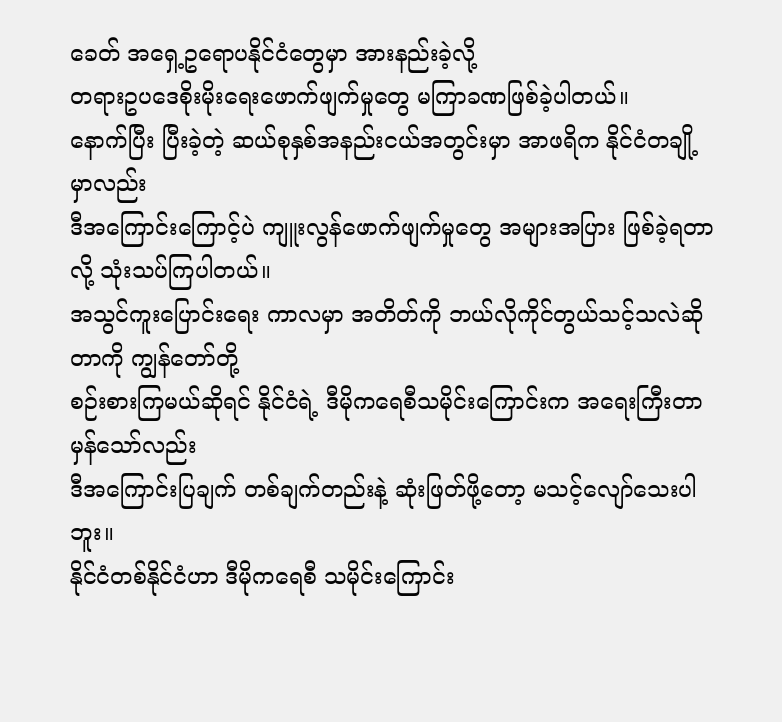ခေတ် အရှေ့ဥရောပနိုင်ငံတွေမှာ အားနည်းခဲ့လို့
တရားဥပဒေစိုးမိုးရေးဖောက်ဖျက်မှုတွေ မကြာခဏဖြစ်ခဲ့ပါတယ်။
နောက်ပြီး ပြီးခဲ့တဲ့ ဆယ်စုနှစ်အနည်းငယ်အတွင်းမှာ အာဖရိက နိုင်ငံတချို့မှာလည်း
ဒီအကြောင်းကြောင့်ပဲ ကျူးလွန်ဖောက်ဖျက်မှုတွေ အများအပြား ဖြစ်ခဲ့ရတာလို့ သုံးသပ်ကြပါတယ်။
အသွင်ကူးပြောင်းရေး ကာလမှာ အတိတ်ကို ဘယ်လိုကိုင်တွယ်သင့်သလဲဆိုတာကို ကျွန်တော်တို့
စဉ်းစားကြမယ်ဆိုရင် နိုင်ငံရဲ့ ဒီမိုကရေစီသမိုင်းကြောင်းက အရေးကြီးတာမှန်သော်လည်း
ဒီအကြောင်းပြချက် တစ်ချက်တည်းနဲ့ ဆုံးဖြတ်ဖို့တော့ မသင့်လျော်သေးပါဘူး။
နိုင်ငံတစ်နိုင်ငံဟာ ဒီမိုကရေစီ သမိုင်းကြောင်း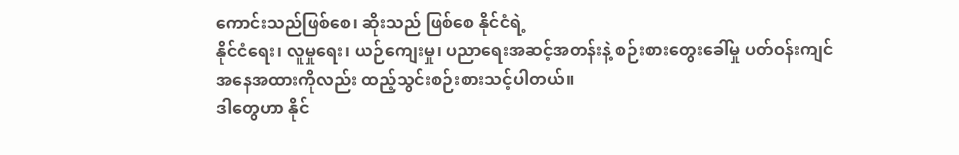ကောင်းသည်ဖြစ်စေ၊ ဆိုးသည် ဖြစ်စေ နိုင်ငံရဲ့
နိုင်ငံရေး၊ လူမှုရေး၊ ယဉ်ကျေးမှု၊ ပညာရေးအဆင့်အတန်းနဲ့ စဉ်းစားတွေးခေါ်မှု ပတ်ဝန်းကျင်
အနေအထားကိုလည်း ထည့်သွင်းစဉ်းစားသင့်ပါတယ်။
ဒါတွေဟာ နိုင်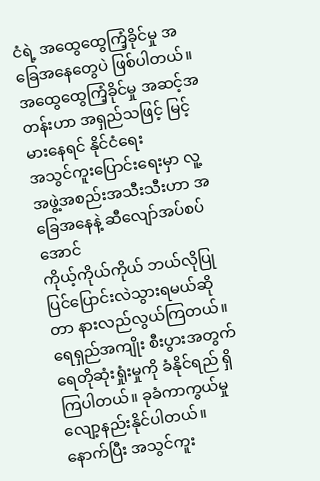ငံရဲ့ အထွေထွေကြံ့ခိုင်မှု အခြေအနေတွေပဲ ဖြစ်ပါတယ်။
အထွေထွေကြံ့ခိုင်မှု အဆင့်အတန်းဟာ အရှည်သဖြင့် မြင့်မားနေရင် နိုင်ငံရေး
အသွင်ကူးပြောင်းရေးမှာ လူ့အဖွဲ့အစည်းအသီးသီးဟာ အခြေအနေနဲ့ ဆီလျော်အပ်စပ်အောင်
ကိုယ့်ကိုယ်ကိုယ် ဘယ်လိုပြုပြင်ပြောင်းလဲသွားရမယ်ဆိုတာ နားလည်လွယ်ကြတယ်။
ရေရှည်အကျိုး စီးပွားအတွက် ရေတိုဆုံးရှုံးမှုကို ခံနိုင်ရည် ရှိကြပါတယ်။ ခုခံကာကွယ်မှု
လျော့နည်းနိုင်ပါတယ်။
နောက်ပြီး အသွင်ကူး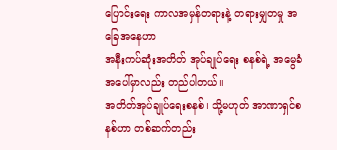ပြောင်းရေး ကာလအမှန်တရားနဲ့ တရားမျှတမှု အခြေအနေဟာ
အနီးကပ်ဆုံးအတိတ် အုပ်ချုပ်ရေး စနစ်ရဲ့ အမွေခံအပေါ်မှာလည်း တည်ပါတယ်။
အတိတ်အုပ်ချုပ်ရေးစနစ်၊ သို့မဟုတ် အာဏာရှင်စနစ်ဟာ တစ်ဆက်တည်း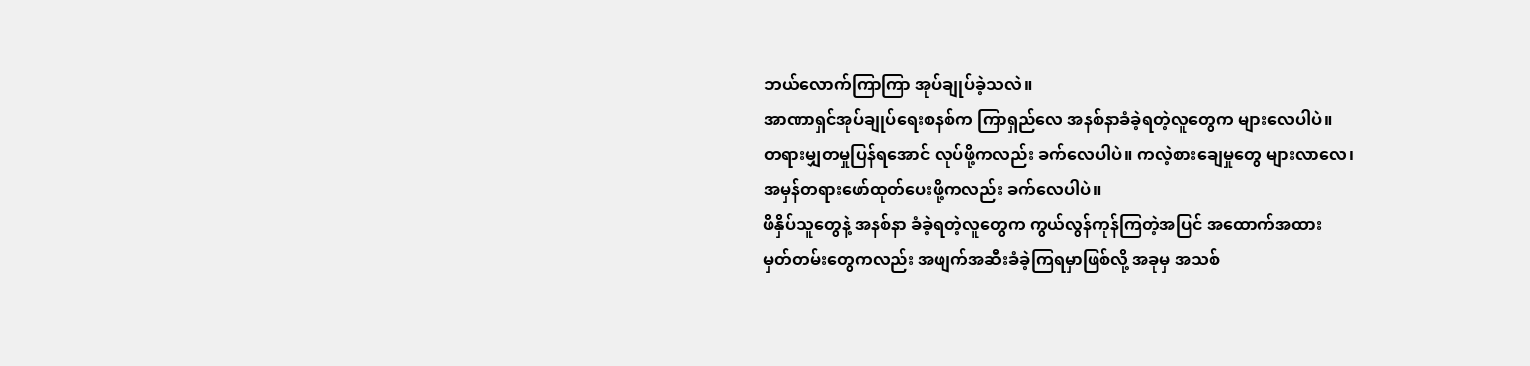ဘယ်လောက်ကြာကြာ အုပ်ချုပ်ခဲ့သလဲ။
အာဏာရှင်အုပ်ချုပ်ရေးစနစ်က ကြာရှည်လေ အနစ်နာခံခဲ့ရတဲ့လူတွေက များလေပါပဲ။
တရားမျှတမှုပြန်ရအောင် လုပ်ဖို့ကလည်း ခက်လေပါပဲ။ ကလဲ့စားချေမှုတွေ များလာလေ၊
အမှန်တရားဖော်ထုတ်ပေးဖို့ကလည်း ခက်လေပါပဲ။
ဖိနှိပ်သူတွေနဲ့ အနစ်နာ ခံခဲ့ရတဲ့လူတွေက ကွယ်လွန်ကုန်ကြတဲ့အပြင် အထောက်အထား
မှတ်တမ်းတွေကလည်း အဖျက်အဆီးခံခဲ့ကြရမှာဖြစ်လို့ အခုမှ အသစ်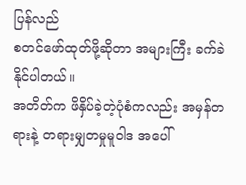ပြန်လည်
စတင်ဖော်ထုတ်ဖို့ဆိုတာ အများကြီး ခက်ခဲနိုင်ပါတယ်။
အတိတ်က ဖိနှိပ်ခဲ့တဲ့ပုံစံကလည်း အမှန်တရားနဲ့ တရားမျှတမှုမူဝါဒ အပေါ်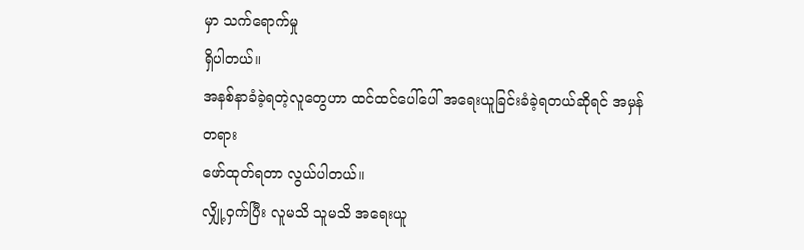မှာ သက်ရောက်မှု
ရှိပါတယ်။
အနစ်နာခံခဲ့ရတဲ့လူတွေဟာ ထင်ထင်ပေါ်ပေါ် အရေးယူခြင်းခံခဲ့ရတယ်ဆိုရင် အမှန်တရား
ဖော်ထုတ်ရတာ လွယ်ပါတယ်။
လျှို့ဝှက်ပြီး လူမသိ သူမသိ အရေးယူ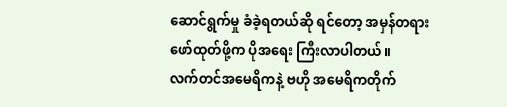ဆောင်ရွက်မှု ခံခဲ့ရတယ်ဆို ရင်တော့ အမှန်တရား
ဖော်ထုတ်ဖို့က ပိုအရေး ကြီးလာပါတယ်။
လက်တင်အမေရိကနဲ့ ဗဟို အမေရိကတိုက်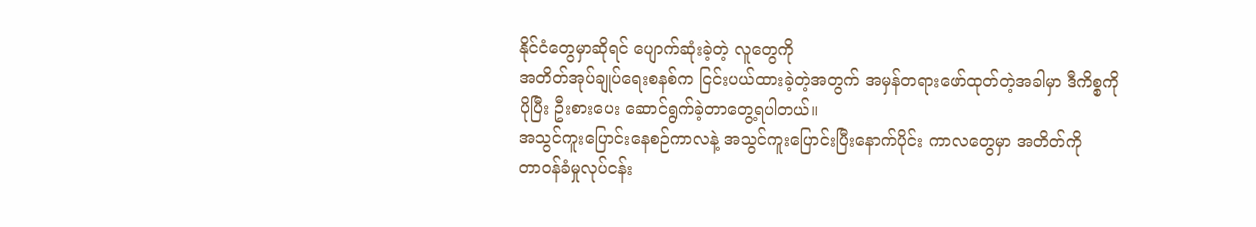နိုင်ငံတွေမှာဆိုရင် ပျောက်ဆုံးခဲ့တဲ့ လူတွေကို
အတိတ်အုပ်ချုပ်ရေးစနစ်က ငြင်းပယ်ထားခဲ့တဲ့အတွက် အမှန်တရားဖော်ထုတ်တဲ့အခါမှာ ဒီကိစ္စကို
ပိုပြီး ဦးစားပေး ဆောင်ရွက်ခဲ့တာတွေ့ရပါတယ်။
အသွင်ကူးပြောင်းနေစဉ်ကာလနဲ့ အသွင်ကူးပြောင်းပြီးနောက်ပိုင်း ကာလတွေမှာ အတိတ်ကို
တာဝန်ခံမှုလုပ်ငန်း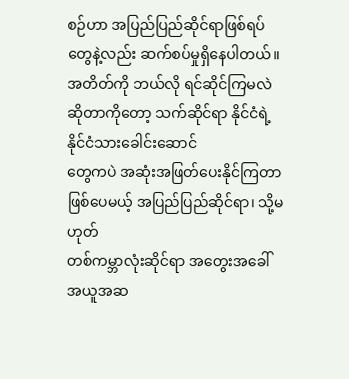စဉ်ဟာ အပြည်ပြည်ဆိုင်ရာဖြစ်ရပ်တွေနဲ့လည်း ဆက်စပ်မှုရှိနေပါတယ်။
အတိတ်ကို ဘယ်လို ရင်ဆိုင်ကြမလဲဆိုတာကိုတော့ သက်ဆိုင်ရာ နိုင်ငံရဲ့ နိုင်ငံသားခေါင်းဆောင်
တွေကပဲ အဆုံးအဖြတ်ပေးနိုင်ကြတာဖြစ်ပေမယ့် အပြည်ပြည်ဆိုင်ရာ၊ သို့မဟုတ်
တစ်ကမ္ဘာလုံးဆိုင်ရာ အတွေးအခေါ် အယူအဆ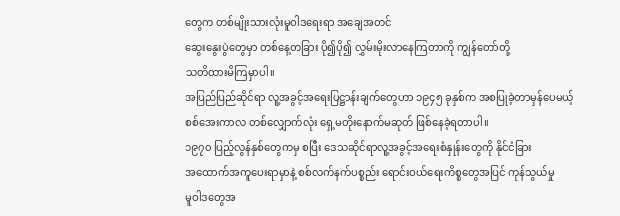တွေက တစ်မျိုးသားလုံးမူဝါဒရေးရာ အချေအတင်
ဆွေးနွေးပွဲတွေမှာ တစ်နေ့တခြား ပို၍ပို၍ လွှမ်းမိုးလာနေကြတာကို ကျွန်တော်တို့
သတိထားမိကြမှာပါ။
အပြည်ပြည်ဆိုင်ရာ လူ့အခွင့်အရေးပြဋ္ဌာန်းချက်တွေဟာ ၁၉၄၅ ခုနှစ်က အစပြုခဲ့တာမှန်ပေမယ့်
စစ်အေးကာလ တစ်လျှောက်လုံး ရှေ့မတိုးနောက်မဆုတ် ဖြစ်နေခဲ့ရတာပါ။
၁၉၇၀ ပြည့်လွန်နှစ်တွေကမှ စပြီး ဒေသဆိုင်ရာလူ့အခွင့်အရေးစံနှုန်းတွေကို နိုင်ငံခြား
အထောက်အကူပေးရာမှာနဲ့ စစ်လက်နက်ပစ္စည်း ရောင်းဝယ်ရေးကိစ္စတွေအပြင် ကုန်သွယ်မှု
မူဝါဒတွေအ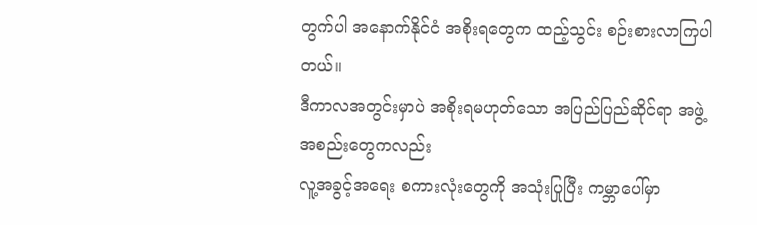တွက်ပါ အနောက်နိုင်ငံ အစိုးရတွေက ထည့်သွင်း စဉ်းစားလာကြပါတယ်။
ဒီကာလအတွင်းမှာပဲ အစိုးရမဟုတ်သော အပြည်ပြည်ဆိုင်ရာ အဖွဲ့အစည်းတွေကလည်း
လူ့အခွင့်အရေး စကားလုံးတွေကို အသုံးပြုပြီး ကမ္ဘာပေါ်မှာ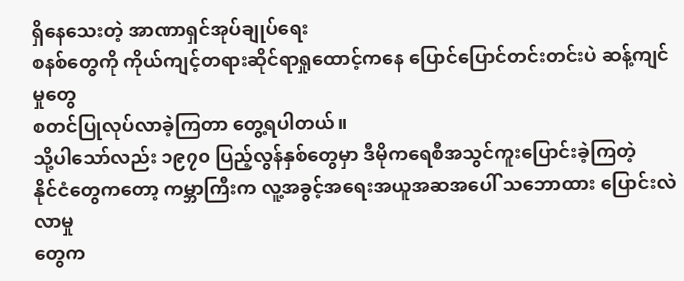ရှိနေသေးတဲ့ အာဏာရှင်အုပ်ချုပ်ရေး
စနစ်တွေကို ကိုယ်ကျင့်တရားဆိုင်ရာရှုထောင့်ကနေ ပြောင်ပြောင်တင်းတင်းပဲ ဆန့်ကျင်မှုတွေ
စတင်ပြုလုပ်လာခဲ့ကြတာ တွေ့ရပါတယ်။
သို့ပါသော်လည်း ၁၉၇၀ ပြည့်လွန်နှစ်တွေမှာ ဒီမိုကရေစီအသွင်ကူးပြောင်းခဲ့ကြတဲ့
နိုင်ငံတွေကတော့ ကမ္ဘာကြီးက လူ့အခွင့်အရေးအယူအဆအပေါ် သဘောထား ပြောင်းလဲလာမှု
တွေက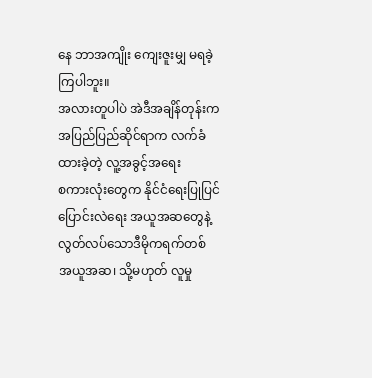နေ ဘာအကျိုး ကျေးဇူးမျှ မရခဲ့ကြပါဘူး။
အလားတူပါပဲ အဲဒီအချိန်တုန်းက အပြည်ပြည်ဆိုင်ရာက လက်ခံထားခဲ့တဲ့ လူ့အခွင့်အရေး
စကားလုံးတွေက နိုင်ငံရေးပြုပြင်ပြောင်းလဲရေး အယူအဆတွေနဲ့ လွတ်လပ်သောဒီမိုကရက်တစ်
အယူအဆ၊ သို့မဟုတ် လူမှု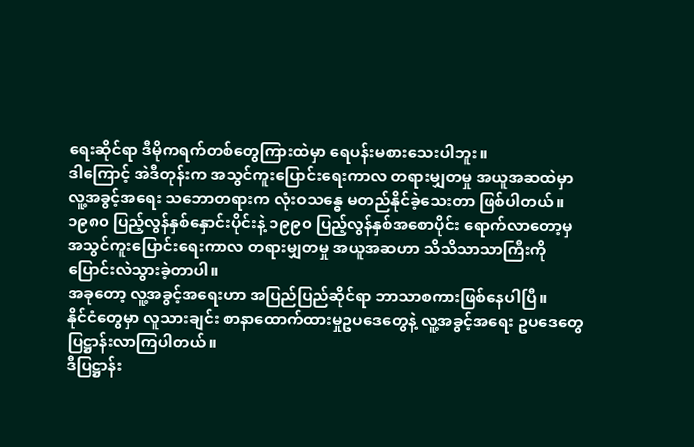ရေးဆိုင်ရာ ဒီမိုကရက်တစ်တွေကြားထဲမှာ ရေပန်းမစားသေးပါဘူး။
ဒါကြောင့် အဲဒီတုန်းက အသွင်ကူးပြောင်းရေးကာလ တရားမျှတမှု အယူအဆထဲမှာ
လူ့အခွင့်အရေး သဘောတရားက လုံးဝသန္ဓေ မတည်နိုင်ခဲ့သေးတာ ဖြစ်ပါတယ်။
၁၉၈၀ ပြည့်လွန်နှစ်နှောင်းပိုင်းနဲ့ ၁၉၉၀ ပြည့်လွန်နှစ်အစောပိုင်း ရောက်လာတော့မှ
အသွင်ကူးပြောင်းရေးကာလ တရားမျှတမှု အယူအဆဟာ သိသိသာသာကြီးကို
ပြောင်းလဲသွားခဲ့တာပါ။
အခုတော့ လူ့အခွင့်အရေးဟာ အပြည်ပြည်ဆိုင်ရာ ဘာသာစကားဖြစ်နေပါပြီ။
နိုင်ငံတွေမှာ လူသားချင်း စာနာထောက်ထားမှုဥပဒေတွေနဲ့ လူ့အခွင့်အရေး ဥပဒေတွေ
ပြဋ္ဌာန်းလာကြပါတယ်။
ဒီပြဋ္ဌာန်း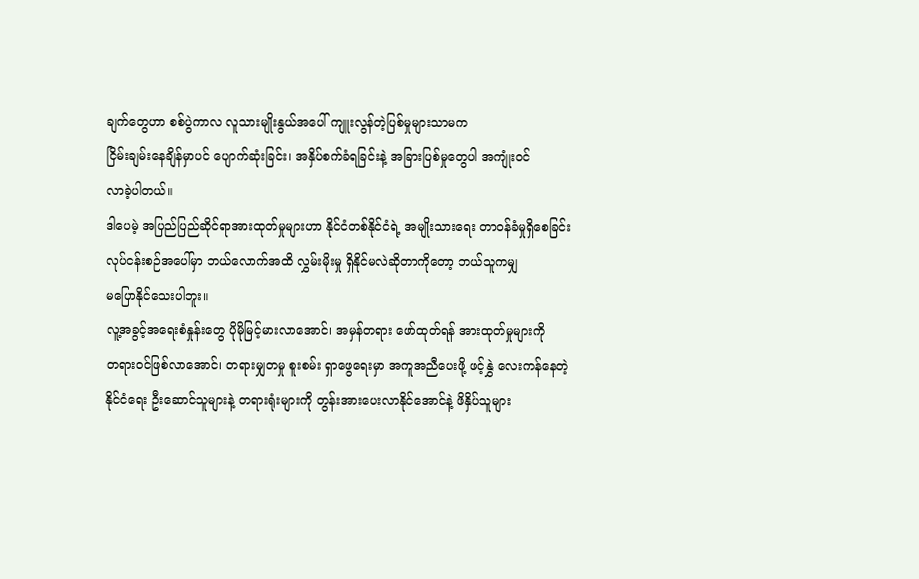ချက်တွေဟာ စစ်ပွဲကာလ လူသားမျိုးနွယ်အပေါ် ကျူးလွန်တဲ့ပြစ်မှုများသာမက
ငြိမ်းချမ်းနေချိန်မှာပင် ပျောက်ဆုံးခြင်း၊ အနှိပ်စက်ခံရခြင်းနဲ့ အခြားပြစ်မှုတွေပါ အကျုံးဝင်
လာခဲ့ပါတယ်။
ဒါပေမဲ့ အပြည်ပြည်ဆိုင်ရာအားထုတ်မှုများဟာ နိုင်ငံတစ်နိုင်ငံရဲ့ အမျိုးသားရေး တာဝန်ခံမှုရှိစေခြင်း
လုပ်ငန်းစဉ်အပေါ်မှာ ဘယ်လောက်အထိ လွှမ်းမိုးမှု ရှိနိုင်မလဲဆိုတာကိုတော့ ဘယ်သူကမျှ
မပြောနိုင်သေးပါဘူး။
လူ့အခွင့်အရေးစံနှုန်းတွေ ပိုမိုမြင့်မားလာအောင်၊ အမှန်တရား ဖော်ထုတ်ရန် အားထုတ်မှုများကို
တရားဝင်ဖြစ်လာအောင်၊ တရားမျှတမှု စူးစမ်း ရှာဖွေရေးမှာ အကူအညီပေးဖို့ ဖင့်နွှဲ လေးကန်နေတဲ့
နိုင်ငံရေး ဦးဆောင်သူများနဲ့ တရားရုံးများကို တွန်းအားပေးလာနိုင်အောင်နဲ့ ဖိနှိပ်သူများ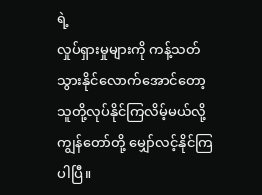ရဲ့
လှုပ်ရှားမှုများကို ကန့်သတ်သွားနိုင်လောက်အောင်တော့ သူတို့လုပ်နိုင်ကြလိမ့်မယ်လို့
ကျွန်တော်တို့ မျှော်လင့်နိုင်ကြပါပြီ။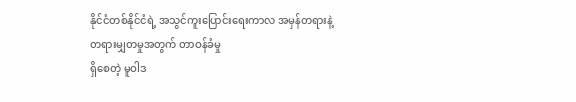နိုင်ငံတစ်နိုင်ငံရဲ့ အသွင်ကူးပြောင်းရေးကာလ အမှန်တရားနဲ့ တရားမျှတမှုအတွက် တာဝန်ခံမှု
ရှိစေတဲ့ မူဝါဒ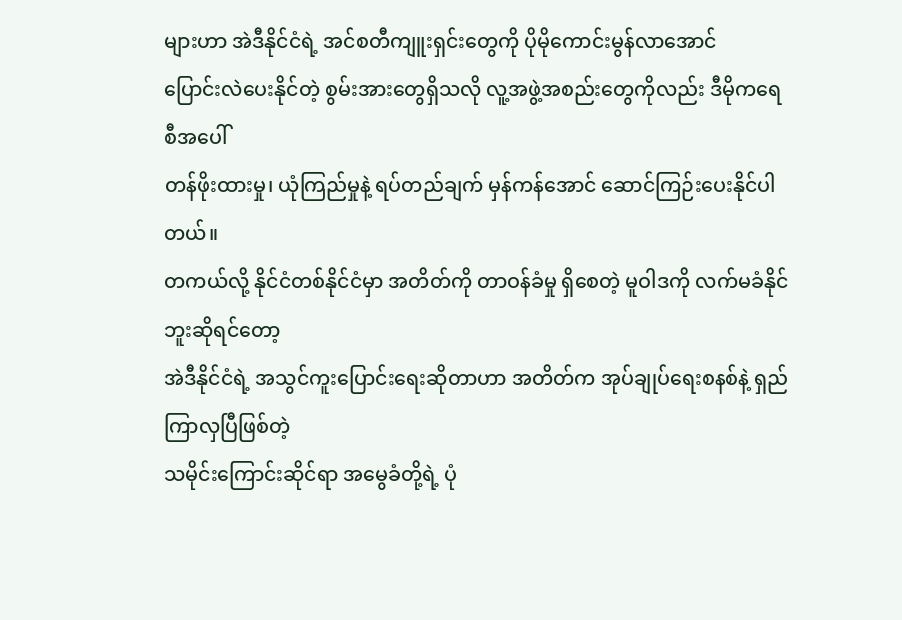များဟာ အဲဒီနိုင်ငံရဲ့ အင်စတီကျူးရှင်းတွေကို ပိုမိုကောင်းမွန်လာအောင်
ပြောင်းလဲပေးနိုင်တဲ့ စွမ်းအားတွေရှိသလို လူ့အဖွဲ့အစည်းတွေကိုလည်း ဒီမိုကရေစီအပေါ်
တန်ဖိုးထားမှု၊ ယုံကြည်မှုနဲ့ ရပ်တည်ချက် မှန်ကန်အောင် ဆောင်ကြဉ်းပေးနိုင်ပါတယ်။
တကယ်လို့ နိုင်ငံတစ်နိုင်ငံမှာ အတိတ်ကို တာဝန်ခံမှု ရှိစေတဲ့ မူဝါဒကို လက်မခံနိုင်ဘူးဆိုရင်တော့
အဲဒီနိုင်ငံရဲ့ အသွင်ကူးပြောင်းရေးဆိုတာဟာ အတိတ်က အုပ်ချုပ်ရေးစနစ်နဲ့ ရှည်ကြာလှပြီဖြစ်တဲ့
သမိုင်းကြောင်းဆိုင်ရာ အမွေခံတို့ရဲ့ ပုံ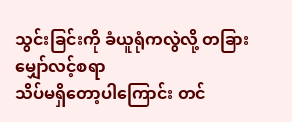သွင်းခြင်းကို ခံယူရုံကလွဲလို့ တခြား မျှော်လင့်စရာ
သိပ်မရှိတော့ပါကြောင်း တင်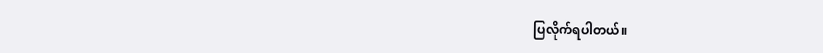ပြလိုက်ရပါတယ်။